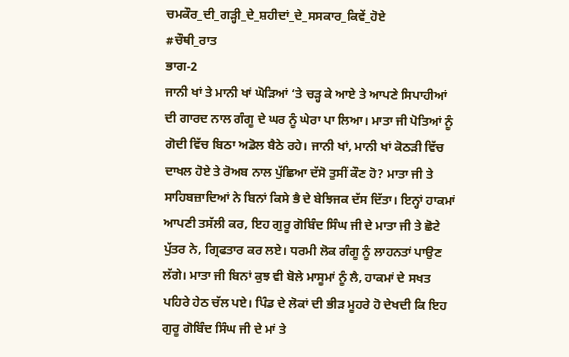ਚਮਕੌਰ_ਦੀ_ਗੜ੍ਹੀ_ਦੇ_ਸ਼ਹੀਦਾਂ_ਦੇ_ਸਸਕਾਰ_ਕਿਵੇਂ_ਹੋਏ
#ਚੌਥੀ_ਰਾਤ
ਭਾਗ-2
ਜਾਨੀ ਖਾਂ ਤੇ ਮਾਨੀ ਖਾਂ ਘੋੜਿਆਂ ‘ਤੇ ਚੜ੍ਹ ਕੇ ਆਏ ਤੇ ਆਪਣੇ ਸਿਪਾਹੀਆਂ ਦੀ ਗਾਰਦ ਨਾਲ ਗੰਗੂ ਦੇ ਘਰ ਨੂੰ ਘੇਰਾ ਪਾ ਲਿਆ। ਮਾਤਾ ਜੀ ਪੋਤਿਆਂ ਨੂੰ ਗੋਦੀ ਵਿੱਚ ਬਿਠਾ ਅਡੋਲ ਬੈਠੇ ਰਹੇ। ਜਾਨੀ ਖਾਂ, ਮਾਨੀ ਖਾਂ ਕੋਠੜੀ ਵਿੱਚ ਦਾਖਲ ਹੋਏ ਤੇ ਰੋਅਬ ਨਾਲ ਪੁੱਛਿਆ ਦੱਸੋ ਤੁਸੀਂ ਕੌਣ ਹੋ? ਮਾਤਾ ਜੀ ਤੇ ਸਾਹਿਬਜ਼ਾਦਿਆਂ ਨੇ ਬਿਨਾਂ ਕਿਸੇ ਭੈ ਦੇ ਬੇਝਿਜਕ ਦੱਸ ਦਿੱਤਾ। ਇਨ੍ਹਾਂ ਹਾਕਮਾਂ ਆਪਣੀ ਤਸੱਲੀ ਕਰ, ਇਹ ਗੁਰੂ ਗੋਬਿੰਦ ਸਿੰਘ ਜੀ ਦੇ ਮਾਤਾ ਜੀ ਤੇ ਛੋਟੇ ਪੁੱਤਰ ਨੇ, ਗ੍ਰਿਫਤਾਰ ਕਰ ਲਏ। ਧਰਮੀ ਲੋਕ ਗੰਗੂ ਨੂੰ ਲਾਹਨਤਾਂ ਪਾਉਣ ਲੱਗੇ। ਮਾਤਾ ਜੀ ਬਿਨਾਂ ਕੁਝ ਵੀ ਬੋਲੇ ਮਾਸੂਮਾਂ ਨੂੰ ਲੈ, ਹਾਕਮਾਂ ਦੇ ਸਖਤ ਪਹਿਰੇ ਹੇਠ ਚੱਲ ਪਏ। ਪਿੰਡ ਦੇ ਲੋਕਾਂ ਦੀ ਭੀੜ ਮੂਹਰੇ ਹੋ ਦੇਖਦੀ ਕਿ ਇਹ ਗੁਰੂ ਗੋਬਿੰਦ ਸਿੰਘ ਜੀ ਦੇ ਮਾਂ ਤੇ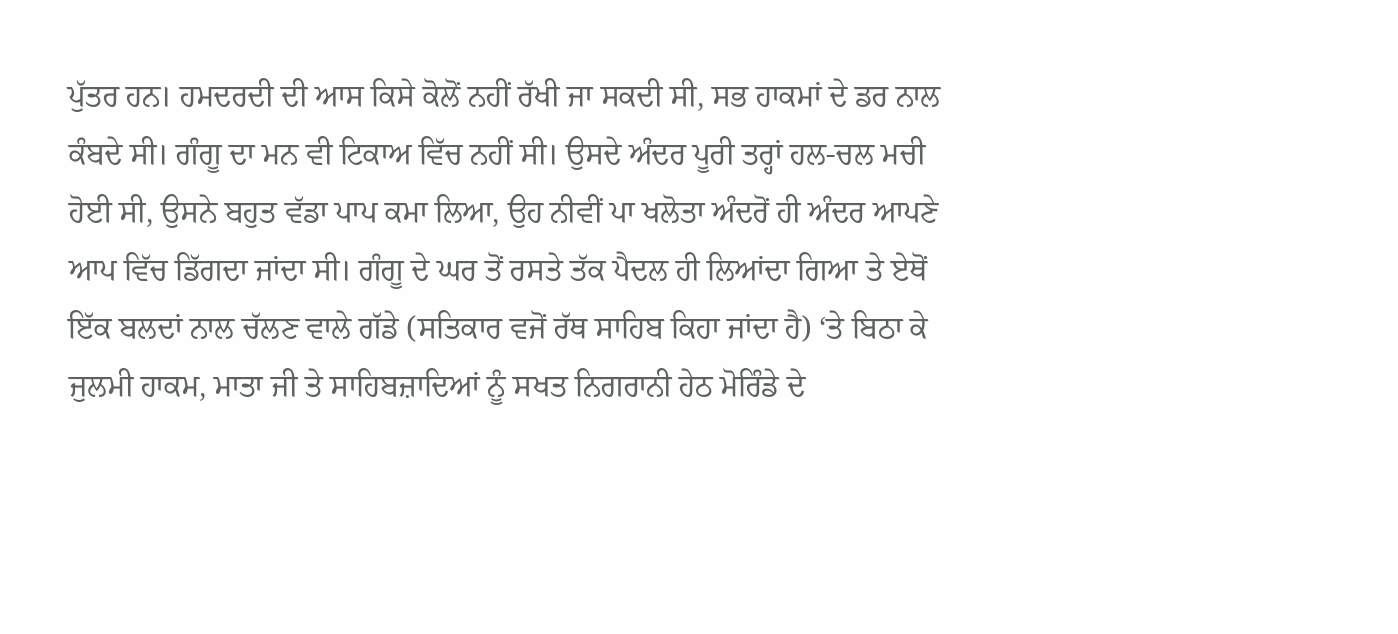ਪੁੱਤਰ ਹਨ। ਹਮਦਰਦੀ ਦੀ ਆਸ ਕਿਸੇ ਕੋਲੋਂ ਨਹੀਂ ਰੱਖੀ ਜਾ ਸਕਦੀ ਸੀ, ਸਭ ਹਾਕਮਾਂ ਦੇ ਡਰ ਨਾਲ ਕੰਬਦੇ ਸੀ। ਗੰਗੂ ਦਾ ਮਨ ਵੀ ਟਿਕਾਅ ਵਿੱਚ ਨਹੀਂ ਸੀ। ਉਸਦੇ ਅੰਦਰ ਪੂਰੀ ਤਰ੍ਹਾਂ ਹਲ-ਚਲ ਮਚੀ ਹੋਈ ਸੀ, ਉਸਨੇ ਬਹੁਤ ਵੱਡਾ ਪਾਪ ਕਮਾ ਲਿਆ, ਉਹ ਨੀਵੀਂ ਪਾ ਖਲੋਤਾ ਅੰਦਰੋਂ ਹੀ ਅੰਦਰ ਆਪਣੇ ਆਪ ਵਿੱਚ ਡਿੱਗਦਾ ਜਾਂਦਾ ਸੀ। ਗੰਗੂ ਦੇ ਘਰ ਤੋਂ ਰਸਤੇ ਤੱਕ ਪੈਦਲ ਹੀ ਲਿਆਂਦਾ ਗਿਆ ਤੇ ਏਥੋਂ ਇੱਕ ਬਲਦਾਂ ਨਾਲ ਚੱਲਣ ਵਾਲੇ ਗੱਡੇ (ਸਤਿਕਾਰ ਵਜੋਂ ਰੱਥ ਸਾਹਿਬ ਕਿਹਾ ਜਾਂਦਾ ਹੈ) ‘ਤੇ ਬਿਠਾ ਕੇ ਜੁਲਮੀ ਹਾਕਮ, ਮਾਤਾ ਜੀ ਤੇ ਸਾਹਿਬਜ਼ਾਦਿਆਂ ਨੂੰ ਸਖਤ ਨਿਗਰਾਨੀ ਹੇਠ ਮੋਰਿੰਡੇ ਦੇ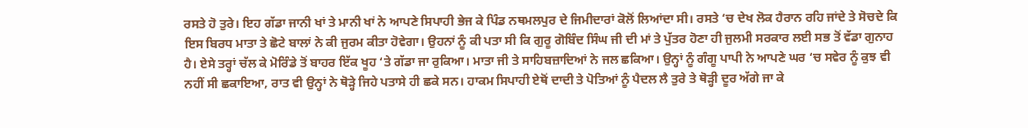ਰਸਤੇ ਹੋ ਤੁਰੇ। ਇਹ ਗੱਡਾ ਜਾਨੀ ਖਾਂ ਤੇ ਮਾਨੀ ਖਾਂ ਨੇ ਆਪਣੇ ਸਿਪਾਹੀ ਭੇਜ ਕੇ ਪਿੰਡ ਨਥਮਲਪੁਰ ਦੇ ਜਿਮੀਦਾਰਾਂ ਕੋਲੋਂ ਲਿਆਂਦਾ ਸੀ। ਰਸਤੇ ‘ਚ ਦੇਖ ਲੋਕ ਹੈਰਾਨ ਰਹਿ ਜਾਂਦੇ ਤੇ ਸੋਚਦੇ ਕਿ ਇਸ ਬਿਰਧ ਮਾਤਾ ਤੇ ਛੋਟੇ ਬਾਲਾਂ ਨੇ ਕੀ ਜੁਰਮ ਕੀਤਾ ਹੋਵੇਗਾ। ਉਹਨਾਂ ਨੂੰ ਕੀ ਪਤਾ ਸੀ ਕਿ ਗੁਰੂ ਗੋਬਿੰਦ ਸਿੰਘ ਜੀ ਦੀ ਮਾਂ ਤੇ ਪੁੱਤਰ ਹੋਣਾ ਹੀ ਜੁਲਮੀ ਸਰਕਾਰ ਲਈ ਸਭ ਤੋਂ ਵੱਡਾ ਗੁਨਾਹ ਹੈ। ਏਸੇ ਤਰ੍ਹਾਂ ਚੱਲ ਕੇ ਮੋਰਿੰਡੇ ਤੋਂ ਬਾਹਰ ਇੱਕ ਖੂਹ ‘ਤੇ ਗੱਡਾ ਜਾ ਰੁਕਿਆ। ਮਾਤਾ ਜੀ ਤੇ ਸਾਹਿਬਜ਼ਾਦਿਆਂ ਨੇ ਜਲ ਛਕਿਆ। ਉਨ੍ਹਾਂ ਨੂੰ ਗੰਗੂ ਪਾਪੀ ਨੇ ਆਪਣੇ ਘਰ ‘ਚ ਸਵੇਰ ਨੂੰ ਕੁਝ ਵੀ ਨਹੀਂ ਸੀ ਛਕਾਇਆ, ਰਾਤ ਵੀ ਉਨ੍ਹਾਂ ਨੇ ਥੋੜ੍ਹੇ ਜਿਹੇ ਪਤਾਸੇ ਹੀ ਛਕੇ ਸਨ। ਹਾਕਮ ਸਿਪਾਹੀ ਏਥੋਂ ਦਾਦੀ ਤੇ ਪੋਤਿਆਂ ਨੂੰ ਪੈਦਲ ਲੈ ਤੁਰੇ ਤੇ ਥੋੜ੍ਹੀ ਦੂਰ ਅੱਗੇ ਜਾ ਕੇ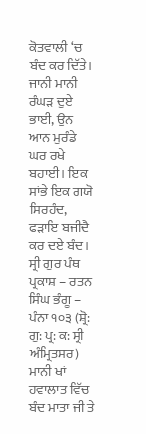ਕੋਤਵਾਲੀ ‘ਚ ਬੰਦ ਕਰ ਦਿੱਤੇ।
ਜਾਨੀ ਮਾਨੀ ਰੰਘੜ ਦੁਏ ਭਾਈ, ਉਨ ਆਨ ਮੁਰੰਡੇ ਘਰ ਰਖੇ ਬਹਾਈ। ਇਕ ਸਾਂਭੇ ਇਕ ਗਯੋ ਸਿਰਹੰਦ, ਫੜਾਇ ਬਜੀਦੈ ਕਰ ਦਏ ਬੰਦ।
ਸ੍ਰੀ ਗੁਰ ਪੰਥ ਪ੍ਰਕਾਸ਼ – ਰਤਨ ਸਿੰਘ ਭੰਗੂ – ਪੰਨਾ ੧੦੩ (ਸ਼੍ਰੋ: ਗੁ: ਪ੍ਰ: ਕ: ਸ੍ਰੀ ਅੰਮ੍ਰਿਤਸਰ)
ਮਾਨੀ ਖਾਂ ਹਵਾਲਾਤ ਵਿੱਚ ਬੰਦ ਮਾਤਾ ਜੀ ਤੇ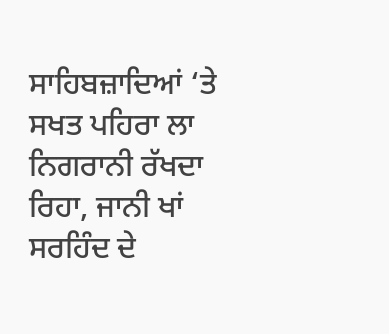ਸਾਹਿਬਜ਼ਾਦਿਆਂ ‘ਤੇ ਸਖਤ ਪਹਿਰਾ ਲਾ ਨਿਗਰਾਨੀ ਰੱਖਦਾ ਰਿਹਾ, ਜਾਨੀ ਖਾਂ ਸਰਹਿੰਦ ਦੇ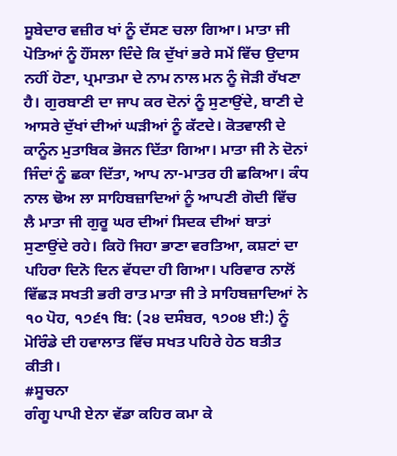ਸੂਬੇਦਾਰ ਵਜ਼ੀਰ ਖਾਂ ਨੂੰ ਦੱਸਣ ਚਲਾ ਗਿਆ। ਮਾਤਾ ਜੀ ਪੋਤਿਆਂ ਨੂੰ ਹੌਂਸਲਾ ਦਿੰਦੇ ਕਿ ਦੁੱਖਾਂ ਭਰੇ ਸਮੇਂ ਵਿੱਚ ਉਦਾਸ ਨਹੀਂ ਹੋਣਾ, ਪ੍ਰਮਾਤਮਾ ਦੇ ਨਾਮ ਨਾਲ ਮਨ ਨੂੰ ਜੋੜੀ ਰੱਖਣਾ ਹੈ। ਗੁਰਬਾਣੀ ਦਾ ਜਾਪ ਕਰ ਦੋਨਾਂ ਨੂੰ ਸੁਣਾਉਂਦੇ, ਬਾਣੀ ਦੇ ਆਸਰੇ ਦੁੱਖਾਂ ਦੀਆਂ ਘੜੀਆਂ ਨੂੰ ਕੱਟਦੇ। ਕੋਤਵਾਲੀ ਦੇ ਕਾਨੂੰਨ ਮੁਤਾਬਿਕ ਭੋਜਨ ਦਿੱਤਾ ਗਿਆ। ਮਾਤਾ ਜੀ ਨੇ ਦੋਨਾਂ ਜਿੰਦਾਂ ਨੂੰ ਛਕਾ ਦਿੱਤਾ, ਆਪ ਨਾ-ਮਾਤਰ ਹੀ ਛਕਿਆ। ਕੰਧ ਨਾਲ ਢੋਅ ਲਾ ਸਾਹਿਬਜ਼ਾਦਿਆਂ ਨੂੰ ਆਪਣੀ ਗੋਦੀ ਵਿੱਚ ਲੈ ਮਾਤਾ ਜੀ ਗੁਰੂ ਘਰ ਦੀਆਂ ਸਿਦਕ ਦੀਆਂ ਬਾਤਾਂ ਸੁਣਾਉਂਦੇ ਰਹੇ। ਕਿਹੋ ਜਿਹਾ ਭਾਣਾ ਵਰਤਿਆ, ਕਸ਼ਟਾਂ ਦਾ ਪਹਿਰਾ ਦਿਨੋ ਦਿਨ ਵੱਧਦਾ ਹੀ ਗਿਆ। ਪਰਿਵਾਰ ਨਾਲੋਂ ਵਿੱਛੜ ਸਖਤੀ ਭਰੀ ਰਾਤ ਮਾਤਾ ਜੀ ਤੇ ਸਾਹਿਬਜ਼ਾਦਿਆਂ ਨੇ ੧੦ ਪੋਹ, ੧੭੬੧ ਬਿ: (੨੪ ਦਸੰਬਰ, ੧੭੦੪ ਈ:) ਨੂੰ ਮੋਰਿੰਡੇ ਦੀ ਹਵਾਲਾਤ ਵਿੱਚ ਸਖਤ ਪਹਿਰੇ ਹੇਠ ਬਤੀਤ ਕੀਤੀ।
#ਸੂਚਨਾ
ਗੰਗੂ ਪਾਪੀ ਏਨਾ ਵੱਡਾ ਕਹਿਰ ਕਮਾ ਕੇ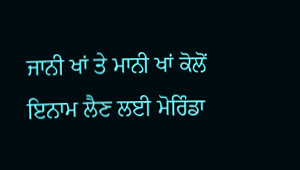ਜਾਨੀ ਖਾਂ ਤੇ ਮਾਨੀ ਖਾਂ ਕੋਲੋਂ ਇਨਾਮ ਲੈਣ ਲਈ ਮੋਰਿੰਡਾ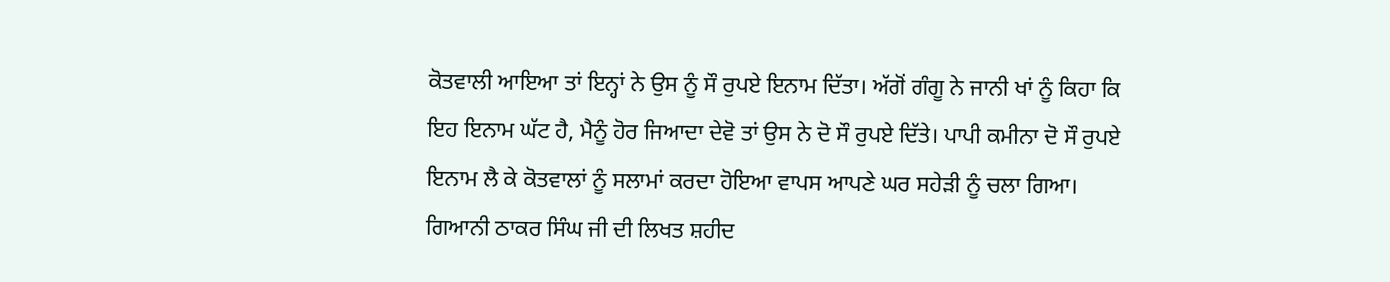ਕੋਤਵਾਲੀ ਆਇਆ ਤਾਂ ਇਨ੍ਹਾਂ ਨੇ ਉਸ ਨੂੰ ਸੌ ਰੁਪਏ ਇਨਾਮ ਦਿੱਤਾ। ਅੱਗੋਂ ਗੰਗੂ ਨੇ ਜਾਨੀ ਖਾਂ ਨੂੰ ਕਿਹਾ ਕਿ ਇਹ ਇਨਾਮ ਘੱਟ ਹੈ, ਮੈਨੂੰ ਹੋਰ ਜਿਆਦਾ ਦੇਵੋ ਤਾਂ ਉਸ ਨੇ ਦੋ ਸੌ ਰੁਪਏ ਦਿੱਤੇ। ਪਾਪੀ ਕਮੀਨਾ ਦੋ ਸੌ ਰੁਪਏ ਇਨਾਮ ਲੈ ਕੇ ਕੋਤਵਾਲਾਂ ਨੂੰ ਸਲਾਮਾਂ ਕਰਦਾ ਹੋਇਆ ਵਾਪਸ ਆਪਣੇ ਘਰ ਸਹੇੜੀ ਨੂੰ ਚਲਾ ਗਿਆ। ਗਿਆਨੀ ਠਾਕਰ ਸਿੰਘ ਜੀ ਦੀ ਲਿਖਤ ਸ਼ਹੀਦ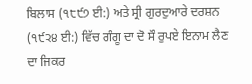ਬਿਲਾਸ (੧੮੯੭ ਈ:) ਅਤੇ ਸ੍ਰੀ ਗੁਰਦੁਆਰੇ ਦਰਸ਼ਨ (੧੯੨੪ ਈ:) ਵਿੱਚ ਗੰਗੂ ਦਾ ਦੋ ਸੌ ਰੁਪਏ ਇਨਾਮ ਲੈਣ ਦਾ ਜਿਕਰ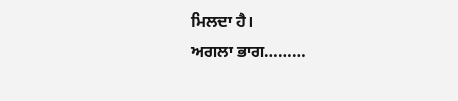ਮਿਲਦਾ ਹੈ।
ਅਗਲਾ ਭਾਗ………